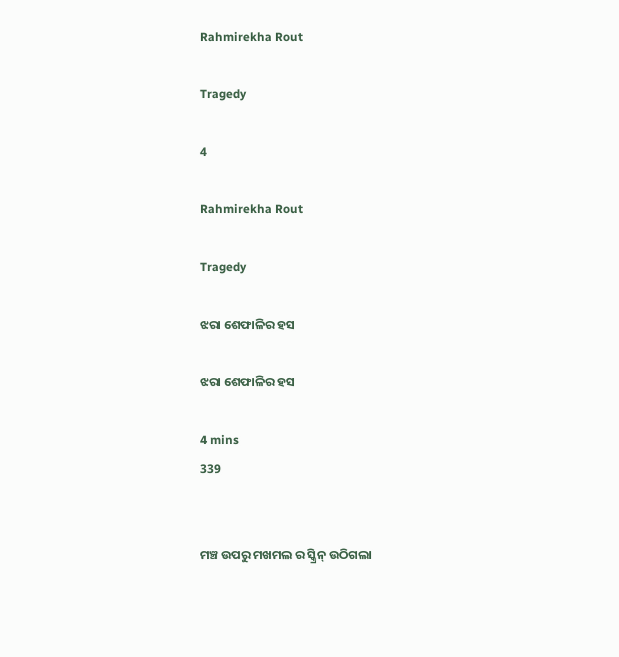Rahmirekha Rout

Tragedy

4

Rahmirekha Rout

Tragedy

ଝରା ଶେଫାଳିର ହସ

ଝରା ଶେଫାଳିର ହସ

4 mins
339


ମଞ୍ଚ ଉପରୁ ମଖମଲ ର ସ୍କ୍ରିନ୍ ଉଠିଗଲା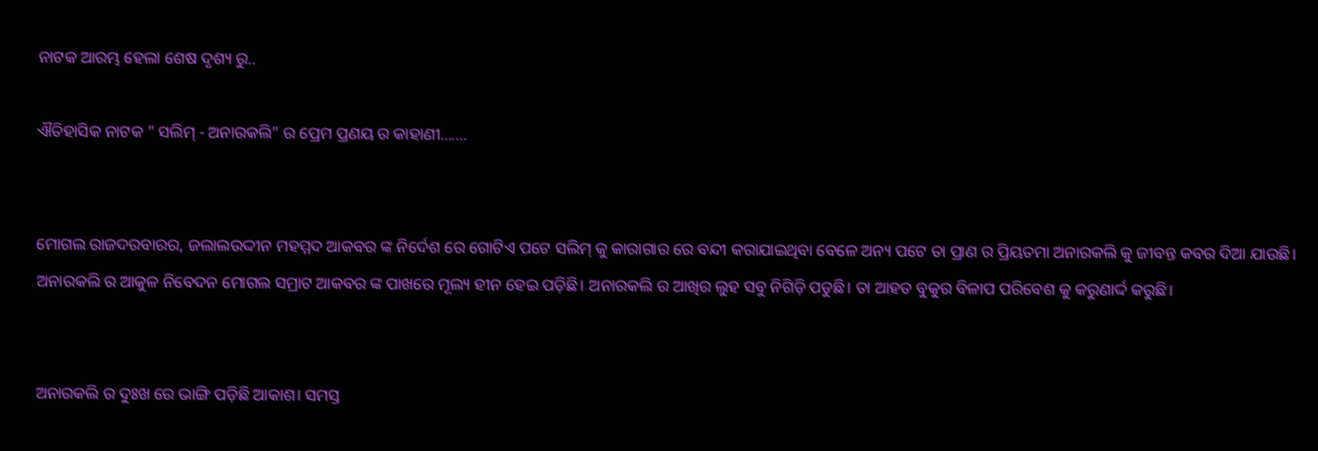ନାଟକ ଆରମ୍ଭ ହେଲା ଶେଷ ଦୃଶ୍ୟ ରୁ..

ଐତିହାସିକ ନାଟକ " ସଲିମ୍ - ଅନାରକଲି" ର ପ୍ରେମ ପ୍ରଣୟ ର କାହାଣୀ.......


ମୋଗଲ ରାଜଦରବାରର, ଜଲାଲଉଦ୍ଦୀନ ମହମ୍ମଦ ଆକବର ଙ୍କ ନିର୍ଦେଶ ରେ ଗୋଟିଏ ପଟେ ସଲିମ୍ କୁ କାରାଗାର ରେ ବନ୍ଦୀ କରାଯାଇଥିବା ବେଳେ ଅନ୍ୟ ପଟେ ତା ପ୍ରାଣ ର ପ୍ରିୟତମା ଅନାରକଲି କୁ ଜୀବନ୍ତ କବର ଦିଆ ଯାଉଛି। ଅନାରକଲି ର ଆକୁଳ ନିବେଦନ ମୋଗଲ ସମ୍ରାଟ ଆକବର ଙ୍କ ପାଖରେ ମୂଲ୍ୟ ହୀନ ହେଇ ପଡ଼ିଛି। ଅନାରକଲି ର ଆଖିର ଲୁହ ସବୁ ନିଗିଡ଼ି ପଡୁଛି। ତା ଆହତ ବୁକୁର ବିଳାପ ପରିବେଶ କୁ କରୁଣାର୍ଦ୍ଦ କରୁଛି।


ଅନାରକଲି ର ଦୁଃଖ ରେ ଭାଙ୍ଗି ପଡ଼ିଛି ଆକାଶ। ସମସ୍ତ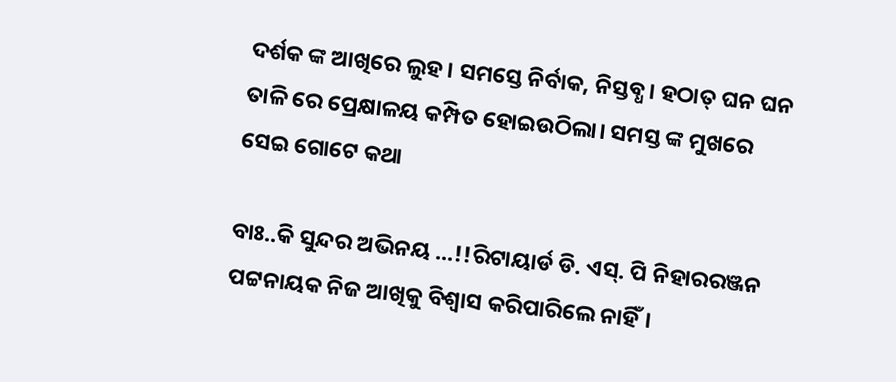ଦର୍ଶକ ଙ୍କ ଆଖିରେ ଲୁହ। ସମସ୍ତେ ନିର୍ବାକ, ନିସ୍ତବ୍ଧ। ହଠାତ୍ ଘନ ଘନ ତାଳି ରେ ପ୍ରେକ୍ଷାଳୟ କମ୍ପିତ ହୋଇଉଠିଲା। ସମସ୍ତ ଙ୍କ ମୁଖରେ ସେଇ ଗୋଟେ କଥା

ବାଃ..କି ସୁନ୍ଦର ଅଭିନୟ ...!!ରିଟାୟାର୍ଡ ଡି. ଏସ୍. ପି ନିହାରରଞ୍ଜନ ପଟ୍ଟନାୟକ ନିଜ ଆଖିକୁ ବିଶ୍ୱାସ କରିପାରିଲେ ନାହିଁ।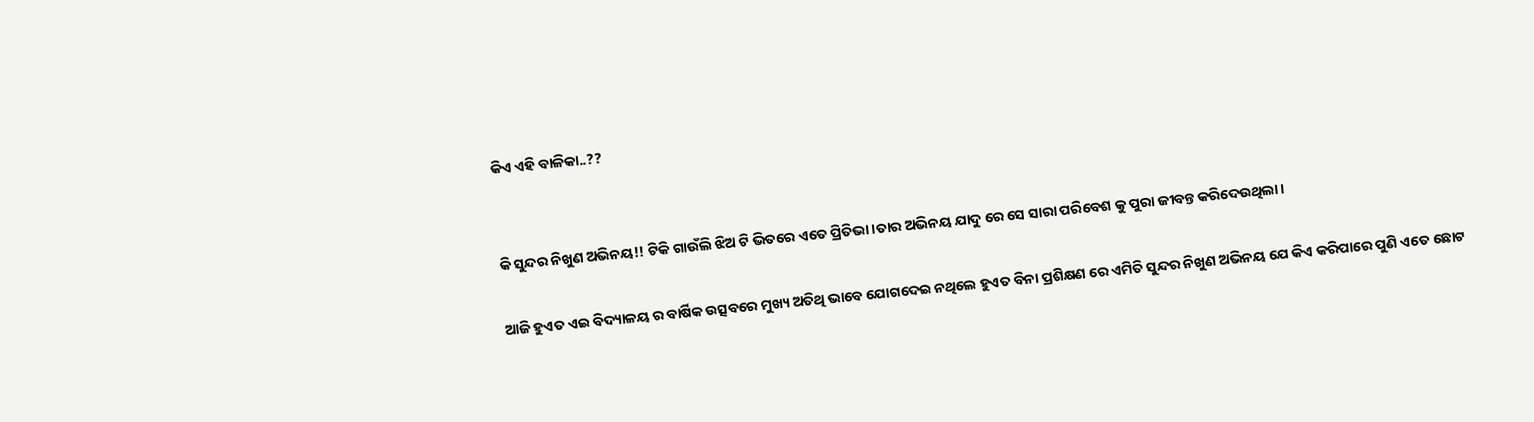କିଏ ଏହି ବାଳିକା..??


କି ସୁନ୍ଦର ନିଖୁଣ ଅଭିନୟ!! ଟିକି ଗାଉଁଲି ଝିଅ ଟି ଭିତରେ ଏତେ ପ୍ରିତିଭା।ତାର ଅଭିନୟ ଯାଦୁ ରେ ସେ ସାରା ପରିବେଶ କୁ ପୁରା ଜୀବନ୍ତ କରିଦେଉଥିଲା।

ଆଜି ହୁଏତ ଏଇ ବିଦ୍ୟାଳୟ ର ବାର୍ଷିକ ଉତ୍ସବରେ ମୁଖ୍ୟ ଅତିଥି ଭାବେ ଯୋଗଦେଇ ନଥିଲେ ହୁଏତ ବିନା ପ୍ରଶିକ୍ଷଣ ରେ ଏମିତି ସୁନ୍ଦର ନିଖୁଣ ଅଭିନୟ ଯେ କିଏ କରିପାରେ ପୁଣି ଏତେ ଛୋଟ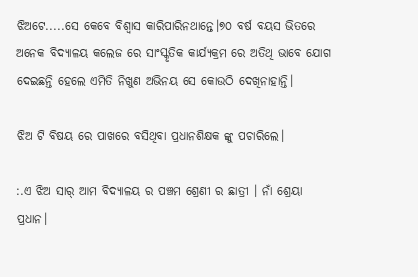ଝିଅଟେ.....ସେ କେବେ ବିଶ୍ୱାସ କାରିପାରିନଥାନ୍ତେ।୭୦ ବର୍ଷ ବୟସ ଭିତରେ ଅନେକ ବିଦ୍ୟାଳୟ କଲେଜ ରେ ସାଂସ୍କୃତିକ କାର୍ଯ୍ୟକ୍ରମ ରେ ଅତିଥି ଭାବେ ଯୋଗ ଦେଇଛନ୍ତି ହେଲେ ଏମିତି ନିଖୁଣ ଅଭିନୟ ସେ କୋଉଠି ଦେଖିନାହାନ୍ତି।

ଝିଅ ଟି ବିଷୟ ରେ ପାଖରେ ବସିଥିବା ପ୍ରଧାନଶିକ୍ଷକ ଙ୍କୁ ପଚାରିଲେ।

:.ଏ ଝିଅ ସାର୍ ଆମ ବିଦ୍ୟାଳୟ ର ପଞ୍ଚମ ଶ୍ରେଣୀ ର ଛାତ୍ରୀ । ନାଁ ଶ୍ରେୟା ପ୍ରଧାନ।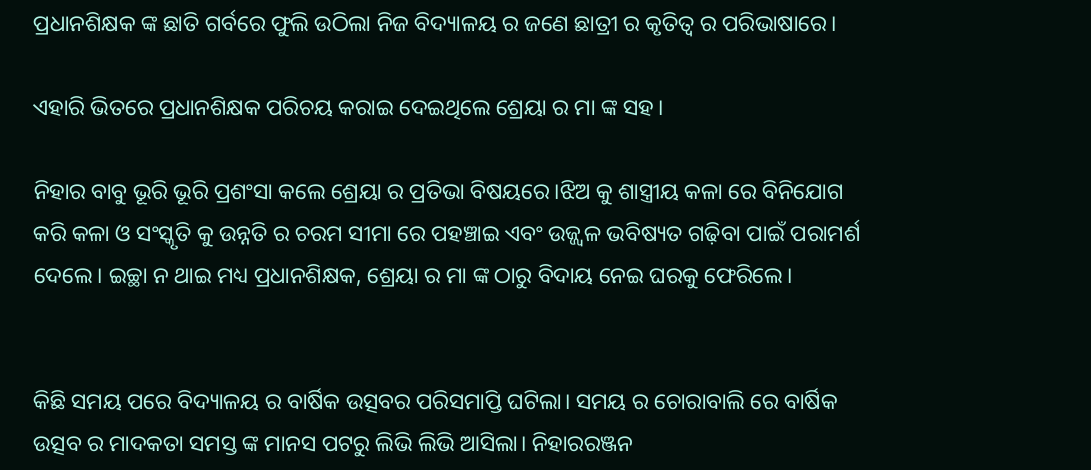ପ୍ରଧାନଶିକ୍ଷକ ଙ୍କ ଛାତି ଗର୍ବରେ ଫୁଲି ଉଠିଲା ନିଜ ବିଦ୍ୟାଳୟ ର ଜଣେ ଛାତ୍ରୀ ର କୃତିତ୍ୱ ର ପରିଭାଷାରେ।

ଏହାରି ଭିତରେ ପ୍ରଧାନଶିକ୍ଷକ ପରିଚୟ କରାଇ ଦେଇଥିଲେ ଶ୍ରେୟା ର ମା ଙ୍କ ସହ।

ନିହାର ବାବୁ ଭୂରି ଭୂରି ପ୍ରଶଂସା କଲେ ଶ୍ରେୟା ର ପ୍ରତିଭା ବିଷୟରେ।ଝିଅ କୁ ଶାସ୍ତ୍ରୀୟ କଳା ରେ ବିନିଯୋଗ କରି କଳା ଓ ସଂସ୍କୃତି କୁ ଉନ୍ନତି ର ଚରମ ସୀମା ରେ ପହଞ୍ଚାଇ ଏବଂ ଉଜ୍ଜ୍ୱଳ ଭବିଷ୍ୟତ ଗଢ଼ିବା ପାଇଁ ପରାମର୍ଶ ଦେଲେ। ଇଚ୍ଛା ନ ଥାଇ ମଧ୍ୟ ପ୍ରଧାନଶିକ୍ଷକ, ଶ୍ରେୟା ର ମା ଙ୍କ ଠାରୁ ବିଦାୟ ନେଇ ଘରକୁ ଫେରିଲେ।


କିଛି ସମୟ ପରେ ବିଦ୍ୟାଳୟ ର ବାର୍ଷିକ ଉତ୍ସବର ପରିସମାପ୍ତି ଘଟିଲା। ସମୟ ର ଚୋରାବାଲି ରେ ବାର୍ଷିକ ଉତ୍ସବ ର ମାଦକତା ସମସ୍ତ ଙ୍କ ମାନସ ପଟରୁ ଲିଭି ଲିଭି ଆସିଲା। ନିହାରରଞ୍ଜନ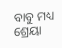ବାବୁ ମଧ୍ୟ ଶ୍ରେୟା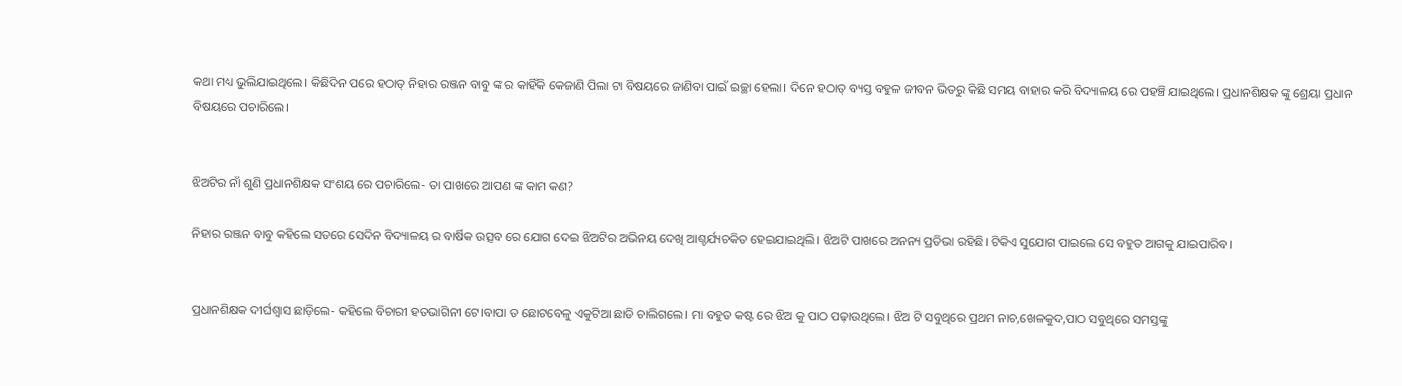କଥା ମଧ୍ୟ ଭୁଲିଯାଇଥିଲେ। କିଛିଦିନ ପରେ ହଠାତ୍ ନିହାର ରଞ୍ଜନ ବାବୁ ଙ୍କ ର କାହିଁକି କେଜାଣି ପିଲା ଟା ବିଷୟରେ ଜାଣିବା ପାଇଁ ଇଚ୍ଛା ହେଲା। ଦିନେ ହଠାତ୍ ବ୍ୟସ୍ତ ବହୁଳ ଜୀବନ ଭିତରୁ କିଛି ସମୟ ବାହାର କରି ବିଦ୍ୟାଳୟ ରେ ପହଞ୍ଚି ଯାଇଥିଲେ। ପ୍ରଧାନଶିକ୍ଷକ ଙ୍କୁ ଶ୍ରେୟା ପ୍ରଧାନ ବିଷୟରେ ପଚାରିଲେ।


ଝିଅଟିର ନାଁ ଶୁଣି ପ୍ରଧାନଶିକ୍ଷକ ସଂଶୟ ରେ ପଚାରିଲେ- ତା ପାଖରେ ଆପଣ ଙ୍କ କାମ କଣ?

ନିହାର ରଞ୍ଜନ ବାବୁ କହିଲେ ସତରେ ସେଦିନ ବିଦ୍ୟାଳୟ ର ବାର୍ଷିକ ଉତ୍ସବ ରେ ଯୋଗ ଦେଇ ଝିଅଟିର ଅଭିନୟ ଦେଖି ଆଶ୍ଚର୍ଯ୍ୟଚକିତ ହେଇଯାଇଥିଲି। ଝିଅଟି ପାଖରେ ଅନନ୍ୟ ପ୍ରତିଭା ରହିଛି। ଟିକିଏ ସୁଯୋଗ ପାଇଲେ ସେ ବହୁତ ଆଗକୁ ଯାଇପାରିବ।


ପ୍ରଧାନଶିକ୍ଷକ ଦୀର୍ଘଶ୍ଵାସ ଛାଡ଼ିଲେ- କହିଲେ ବିଚାରୀ ହତଭାଗିନୀ ଟେ।ବାପା ତ ଛୋଟବେଳୁ ଏକୁଟିଆ ଛାଡି ଚାଲିଗଲେ। ମା ବହୁତ କଷ୍ଟ ରେ ଝିଅ କୁ ପାଠ ପଢ଼ାଉଥିଲେ। ଝିଅ ଟି ସବୁଥିରେ ପ୍ରଥମ ନାଚ,ଖେଳକୁଦ,ପାଠ ସବୁଥିରେ ସମସ୍ତଙ୍କୁ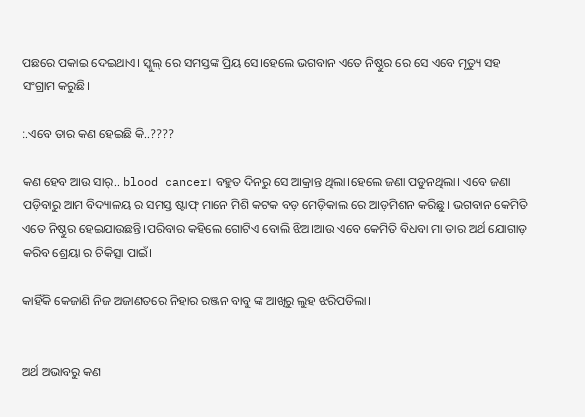ପଛରେ ପକାଇ ଦେଇଥାଏ। ସ୍କୁଲ୍ ରେ ସମସ୍ତଙ୍କ ପ୍ରିୟ ସେ।ହେଲେ ଭଗବାନ ଏତେ ନିଷ୍ଠୁର ରେ ସେ ଏବେ ମୃତ୍ୟୁ ସହ ସଂଗ୍ରାମ କରୁଛି।

:.ଏବେ ତାର କଣ ହେଇଛି କି..????

କଣ ହେବ ଆଉ ସାର୍.. blood cancer। ବହୁତ ଦିନରୁ ସେ ଆକ୍ରାନ୍ତ ଥିଲା।ହେଲେ ଜଣା ପଡୁନଥିଲା। ଏବେ ଜଣା ପଡ଼ିବାରୁ ଆମ ବିଦ୍ୟାଳୟ ର ସମସ୍ତ ଷ୍ଟାଫ୍ ମାନେ ମିଶି କଟକ ବଡ଼ ମେଡ଼ିକାଲ ରେ ଆଡ଼ମିଶନ କରିଛୁ। ଭଗବାନ କେମିତି ଏତେ ନିଷ୍ଠୁର ହେଇଯାଉଛନ୍ତି।ପରିବାର କହିଲେ ଗୋଟିଏ ବୋଲି ଝିଅ।ଆଉ ଏବେ କେମିତି ବିଧବା ମା ତାର ଅର୍ଥ ଯୋଗାଡ଼ କରିବ ଶ୍ରେୟା ର ଚିକିତ୍ସା ପାଇଁ।

କାହିଁକି କେଜାଣି ନିଜ ଅଜାଣତରେ ନିହାର ରଞ୍ଜନ ବାବୁ ଙ୍କ ଆଖିରୁ ଲୁହ ଝରିପଡିଲା।


ଅର୍ଥ ଅଭାବରୁ କଣ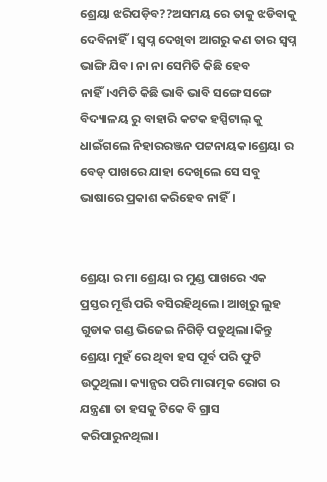ଶ୍ରେୟା ଝରିପଡ଼ିବ??ଅସମୟ ରେ ତାକୁ ଝଡିବାକୁ ଦେବିନାହିଁ। ସ୍ବପ୍ନ ଦେଖିବା ଆଗରୁ କଣ ତାର ସ୍ବପ୍ନ ଭାଙ୍ଗି ଯିବ। ନା ନା ସେମିତି କିଛି ହେବ ନାହିଁ।ଏମିତି କିଛି ଭାବି ଭାବି ସଙ୍ଗେ ସଙ୍ଗେ ବିଦ୍ୟାଳୟ ରୁ ବାହାରି କଟକ ହସ୍ପିଟାଲ୍ କୁ ଧାଇଁଗଲେ ନିହାରରଞ୍ଜନ ପଟ୍ଟନାୟକ।ଶ୍ରେୟା ର ବେଡ୍ ପାଖରେ ଯାହା ଦେଖିଲେ ସେ ସବୁ ଭାଷାରେ ପ୍ରକାଶ କରିହେବ ନାହିଁ।


ଶ୍ରେୟା ର ମା ଶ୍ରେୟା ର ମୁଣ୍ଡ ପାଖରେ ଏକ ପ୍ରସ୍ତର ମୂର୍ତ୍ତି ପରି ବସିରହିଥିଲେ। ଆଖିରୁ ଲୁହ ଗୁଡାକ ଗଣ୍ଡ ଭିଜେଇ ନିଗିଡ଼ି ପଡୁଥିଲା।କିନ୍ତୁ ଶ୍ରେୟା ମୁହଁ ରେ ଥିବା ହସ ପୂର୍ବ ପରି ଫୁଟି ଉଠୁଥିଲା। କ୍ୟାନ୍ସର ପରି ମାରାତ୍ମକ ରୋଗ ର ଯନ୍ତ୍ରଣା ତା ହସକୁ ଟିକେ ବି ଗ୍ରାସ କରିପାରୁନଥିଲା।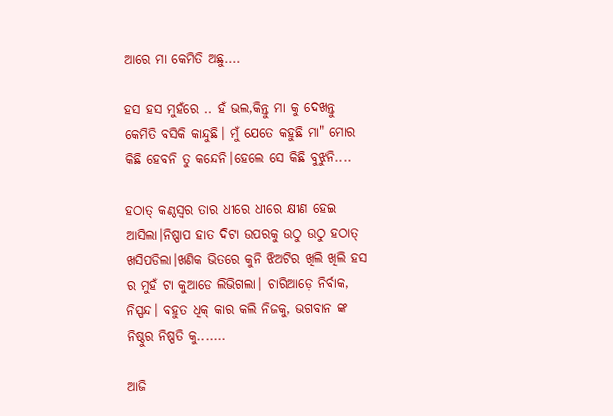ଆରେ ମା କେମିତି ଅଛୁ....

ହସ ହସ ମୁହଁରେ .. ହଁ ଭଲ,କିନ୍ତୁ ମା କୁ ଦେଖନ୍ତୁ କେମିତି ବସିକି କାନ୍ଦୁଛି। ମୁଁ ଯେତେ କହୁଛି ମା" ମୋର କିଛି ହେବନି ତୁ କନ୍ଦେନି।ହେଲେ ସେ କିଛି ବୁଝୁନି....

ହଠାତ୍ କଣ୍ଠସ୍ୱର ତାର ଧୀରେ ଧୀରେ କ୍ଷୀଣ ହେଇ ଆସିଲା।ନିଷ୍ପାପ ହାତ ଦିଟା ଉପରକୁ ଉଠୁ ଉଠୁ ହଠାତ୍ ଖସିପଡିଲା।ଖଣିକ ଭିତରେ କୁନି ଝିଅଟିର ଖିଲି ଖିଲି ହସ ର ମୁହଁ ଟା କୁଆଡେ ଲିଭିଗଲା। ଚାରିଆଡ଼େ ନିର୍ବାକ, ନିସ୍ପନ୍ଦ। ବହୁତ ଧିକ୍ କାର କଲି ନିଜକୁ, ଭଗବାନ ଙ୍କ ନିଷ୍ଠୁର ନିଷ୍ପତି କୁ.......

ଆଜି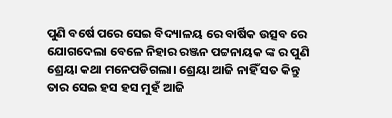ପୁଣି ବର୍ଷେ ପରେ ସେଇ ବିଦ୍ୟାଳୟ ରେ ବାର୍ଷିକ ଉତ୍ସବ ରେ ଯୋଗଦେଲା ବେଳେ ନିହାର ରଞ୍ଜନ ପଟ୍ଟନାୟକ ଙ୍କ ର ପୁଣି ଶ୍ରେୟା କଥା ମନେପଡିଗଲା। ଶ୍ରେୟା ଆଜି ନାହିଁ ସତ କିନ୍ତୁ ତାର ସେଇ ହସ ହସ ମୁହଁ ଆଜି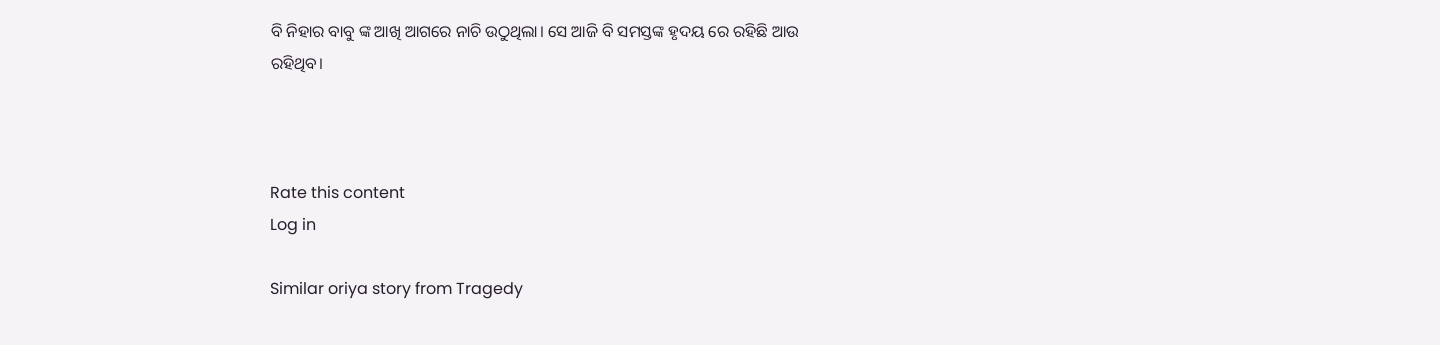ବି ନିହାର ବାବୁ ଙ୍କ ଆଖି ଆଗରେ ନାଚି ଉଠୁଥିଲା। ସେ ଆଜି ବି ସମସ୍ତଙ୍କ ହୃଦୟ ରେ ରହିଛି ଆଉ ରହିଥିବ।



Rate this content
Log in

Similar oriya story from Tragedy